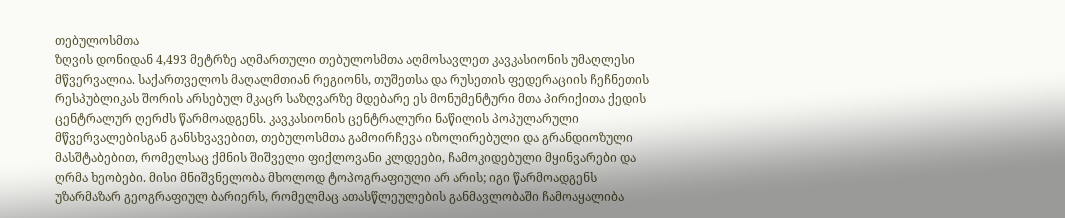თებულოსმთა
ზღვის დონიდან 4,493 მეტრზე აღმართული თებულოსმთა აღმოსავლეთ კავკასიონის უმაღლესი მწვერვალია. საქართველოს მაღალმთიან რეგიონს, თუშეთსა და რუსეთის ფედერაციის ჩეჩნეთის რესპუბლიკას შორის არსებულ მკაცრ საზღვარზე მდებარე ეს მონუმენტური მთა პირიქითა ქედის ცენტრალურ ღერძს წარმოადგენს. კავკასიონის ცენტრალური ნაწილის პოპულარული მწვერვალებისგან განსხვავებით, თებულოსმთა გამოირჩევა იზოლირებული და გრანდიოზული მასშტაბებით, რომელსაც ქმნის შიშველი ფიქლოვანი კლდეები, ჩამოკიდებული მყინვარები და ღრმა ხეობები. მისი მნიშვნელობა მხოლოდ ტოპოგრაფიული არ არის; იგი წარმოადგენს უზარმაზარ გეოგრაფიულ ბარიერს, რომელმაც ათასწლეულების განმავლობაში ჩამოაყალიბა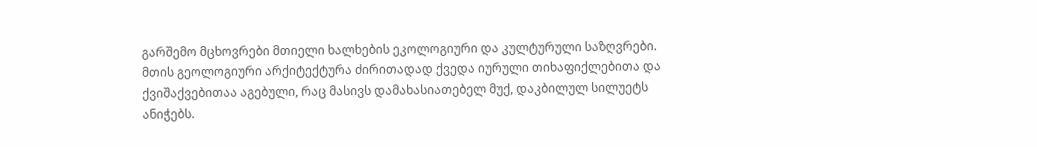გარშემო მცხოვრები მთიელი ხალხების ეკოლოგიური და კულტურული საზღვრები.
მთის გეოლოგიური არქიტექტურა ძირითადად ქვედა იურული თიხაფიქლებითა და ქვიშაქვებითაა აგებული, რაც მასივს დამახასიათებელ მუქ, დაკბილულ სილუეტს ანიჭებს.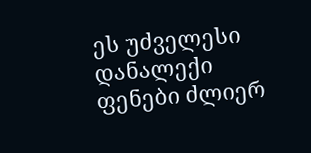ეს უძველესი დანალექი ფენები ძლიერ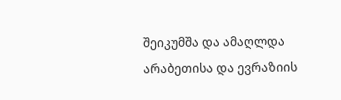შეიკუმშა და ამაღლდა არაბეთისა და ევრაზიის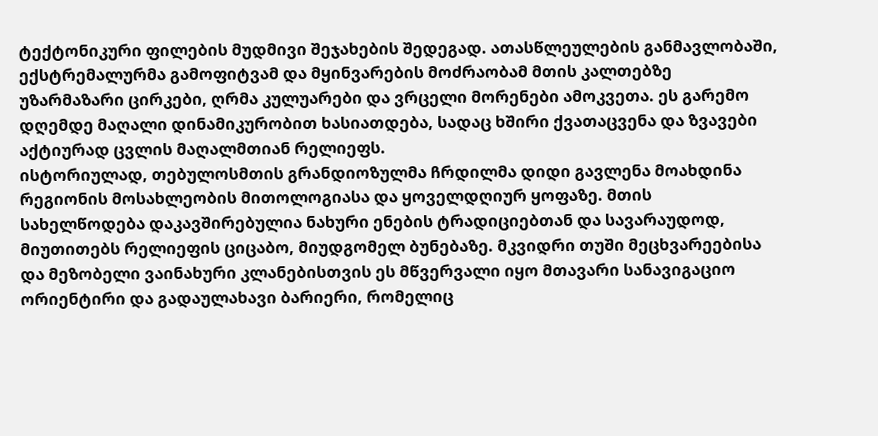ტექტონიკური ფილების მუდმივი შეჯახების შედეგად. ათასწლეულების განმავლობაში, ექსტრემალურმა გამოფიტვამ და მყინვარების მოძრაობამ მთის კალთებზე უზარმაზარი ცირკები, ღრმა კულუარები და ვრცელი მორენები ამოკვეთა. ეს გარემო დღემდე მაღალი დინამიკურობით ხასიათდება, სადაც ხშირი ქვათაცვენა და ზვავები აქტიურად ცვლის მაღალმთიან რელიეფს.
ისტორიულად, თებულოსმთის გრანდიოზულმა ჩრდილმა დიდი გავლენა მოახდინა რეგიონის მოსახლეობის მითოლოგიასა და ყოველდღიურ ყოფაზე. მთის სახელწოდება დაკავშირებულია ნახური ენების ტრადიციებთან და სავარაუდოდ, მიუთითებს რელიეფის ციცაბო, მიუდგომელ ბუნებაზე. მკვიდრი თუში მეცხვარეებისა და მეზობელი ვაინახური კლანებისთვის ეს მწვერვალი იყო მთავარი სანავიგაციო ორიენტირი და გადაულახავი ბარიერი, რომელიც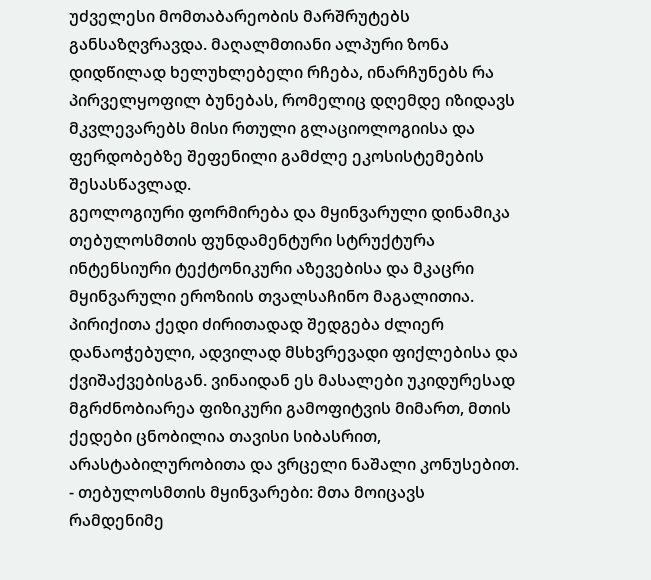უძველესი მომთაბარეობის მარშრუტებს განსაზღვრავდა. მაღალმთიანი ალპური ზონა დიდწილად ხელუხლებელი რჩება, ინარჩუნებს რა პირველყოფილ ბუნებას, რომელიც დღემდე იზიდავს მკვლევარებს მისი რთული გლაციოლოგიისა და ფერდობებზე შეფენილი გამძლე ეკოსისტემების შესასწავლად.
გეოლოგიური ფორმირება და მყინვარული დინამიკა
თებულოსმთის ფუნდამენტური სტრუქტურა ინტენსიური ტექტონიკური აზევებისა და მკაცრი მყინვარული ეროზიის თვალსაჩინო მაგალითია. პირიქითა ქედი ძირითადად შედგება ძლიერ დანაოჭებული, ადვილად მსხვრევადი ფიქლებისა და ქვიშაქვებისგან. ვინაიდან ეს მასალები უკიდურესად მგრძნობიარეა ფიზიკური გამოფიტვის მიმართ, მთის ქედები ცნობილია თავისი სიბასრით, არასტაბილურობითა და ვრცელი ნაშალი კონუსებით.
- თებულოსმთის მყინვარები: მთა მოიცავს რამდენიმე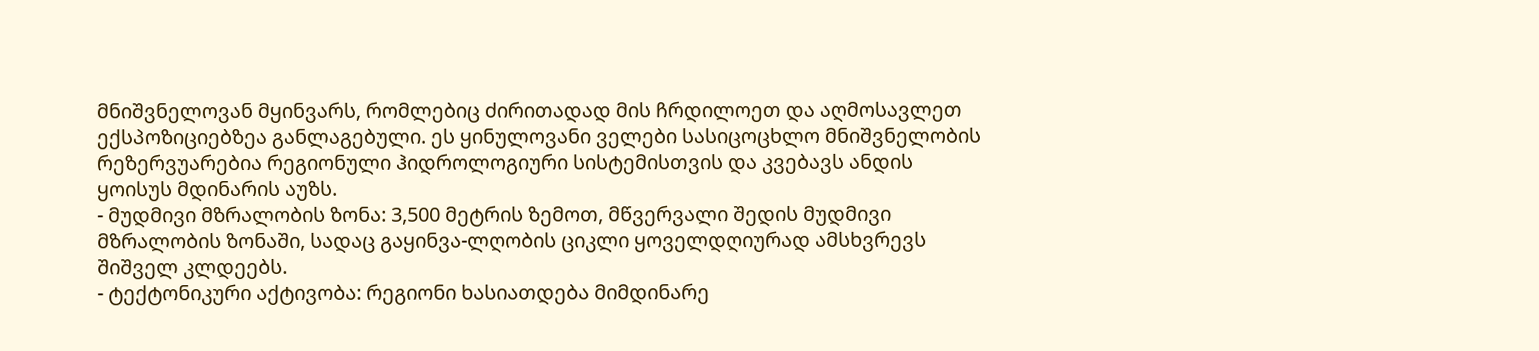მნიშვნელოვან მყინვარს, რომლებიც ძირითადად მის ჩრდილოეთ და აღმოსავლეთ ექსპოზიციებზეა განლაგებული. ეს ყინულოვანი ველები სასიცოცხლო მნიშვნელობის რეზერვუარებია რეგიონული ჰიდროლოგიური სისტემისთვის და კვებავს ანდის ყოისუს მდინარის აუზს.
- მუდმივი მზრალობის ზონა: 3,500 მეტრის ზემოთ, მწვერვალი შედის მუდმივი მზრალობის ზონაში, სადაც გაყინვა-ლღობის ციკლი ყოველდღიურად ამსხვრევს შიშველ კლდეებს.
- ტექტონიკური აქტივობა: რეგიონი ხასიათდება მიმდინარე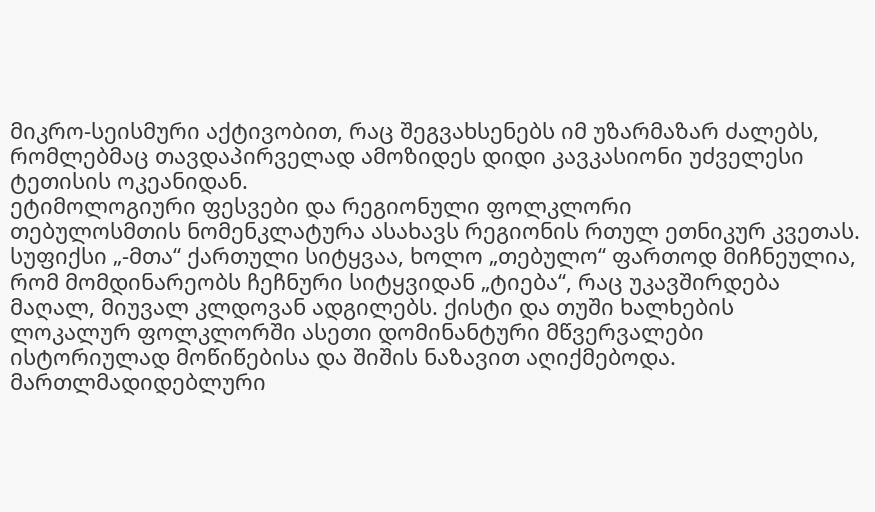მიკრო-სეისმური აქტივობით, რაც შეგვახსენებს იმ უზარმაზარ ძალებს, რომლებმაც თავდაპირველად ამოზიდეს დიდი კავკასიონი უძველესი ტეთისის ოკეანიდან.
ეტიმოლოგიური ფესვები და რეგიონული ფოლკლორი
თებულოსმთის ნომენკლატურა ასახავს რეგიონის რთულ ეთნიკურ კვეთას. სუფიქსი „-მთა“ ქართული სიტყვაა, ხოლო „თებულო“ ფართოდ მიჩნეულია, რომ მომდინარეობს ჩეჩნური სიტყვიდან „ტიება“, რაც უკავშირდება მაღალ, მიუვალ კლდოვან ადგილებს. ქისტი და თუში ხალხების ლოკალურ ფოლკლორში ასეთი დომინანტური მწვერვალები ისტორიულად მოწიწებისა და შიშის ნაზავით აღიქმებოდა.
მართლმადიდებლური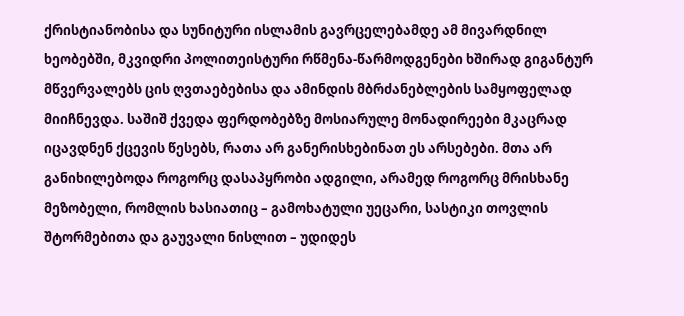ქრისტიანობისა და სუნიტური ისლამის გავრცელებამდე ამ მივარდნილ ხეობებში, მკვიდრი პოლითეისტური რწმენა-წარმოდგენები ხშირად გიგანტურ მწვერვალებს ცის ღვთაებებისა და ამინდის მბრძანებლების სამყოფელად მიიჩნევდა. საშიშ ქვედა ფერდობებზე მოსიარულე მონადირეები მკაცრად იცავდნენ ქცევის წესებს, რათა არ განერისხებინათ ეს არსებები. მთა არ განიხილებოდა როგორც დასაპყრობი ადგილი, არამედ როგორც მრისხანე მეზობელი, რომლის ხასიათიც – გამოხატული უეცარი, სასტიკი თოვლის შტორმებითა და გაუვალი ნისლით – უდიდეს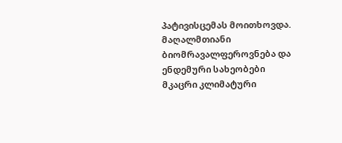პატივისცემას მოითხოვდა.
მაღალმთიანი ბიომრავალფეროვნება და ენდემური სახეობები
მკაცრი კლიმატური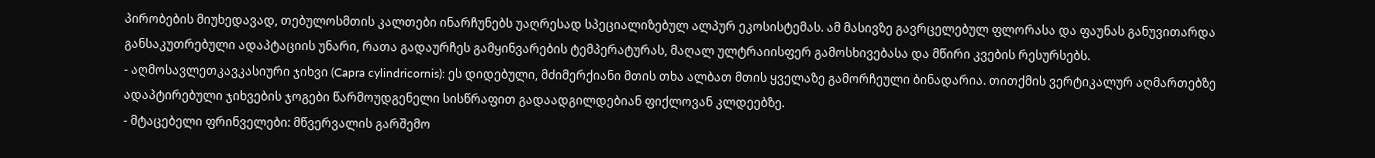პირობების მიუხედავად, თებულოსმთის კალთები ინარჩუნებს უაღრესად სპეციალიზებულ ალპურ ეკოსისტემას. ამ მასივზე გავრცელებულ ფლორასა და ფაუნას განუვითარდა განსაკუთრებული ადაპტაციის უნარი, რათა გადაურჩეს გამყინვარების ტემპერატურას, მაღალ ულტრაიისფერ გამოსხივებასა და მწირი კვების რესურსებს.
- აღმოსავლეთკავკასიური ჯიხვი (Capra cylindricornis): ეს დიდებული, მძიმერქიანი მთის თხა ალბათ მთის ყველაზე გამორჩეული ბინადარია. თითქმის ვერტიკალურ აღმართებზე ადაპტირებული ჯიხვების ჯოგები წარმოუდგენელი სისწრაფით გადაადგილდებიან ფიქლოვან კლდეებზე.
- მტაცებელი ფრინველები: მწვერვალის გარშემო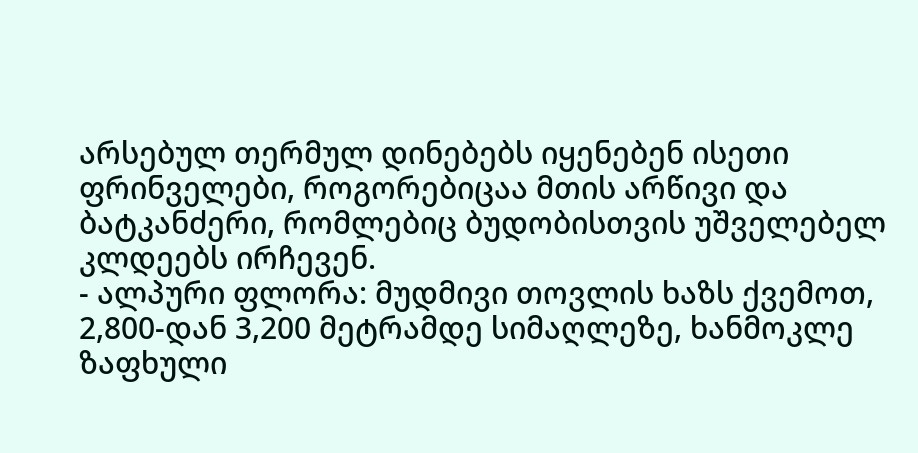არსებულ თერმულ დინებებს იყენებენ ისეთი ფრინველები, როგორებიცაა მთის არწივი და ბატკანძერი, რომლებიც ბუდობისთვის უშველებელ კლდეებს ირჩევენ.
- ალპური ფლორა: მუდმივი თოვლის ხაზს ქვემოთ, 2,800-დან 3,200 მეტრამდე სიმაღლეზე, ხანმოკლე ზაფხული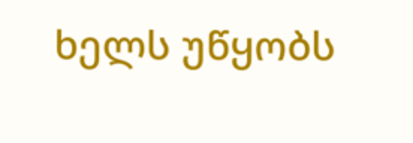ხელს უწყობს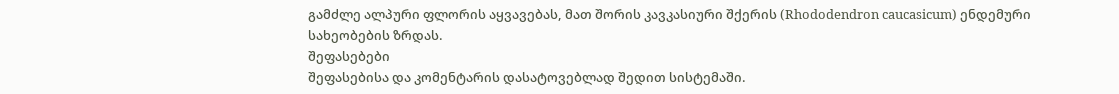გამძლე ალპური ფლორის აყვავებას, მათ შორის კავკასიური შქერის (Rhododendron caucasicum) ენდემური სახეობების ზრდას.
შეფასებები
შეფასებისა და კომენტარის დასატოვებლად შედით სისტემაში.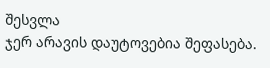შესვლა
ჯერ არავის დაუტოვებია შეფასება.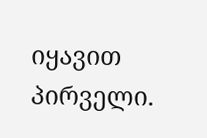იყავით პირველი.